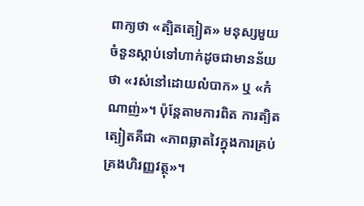ពាក្យថា «ត្បិតត្បៀត» មនុស្សមួយចំនួនស្ដាប់ទៅហាក់ដូចជាមានន័យថា «រស់នៅដោយលំបាក» ឬ «កំណាញ់»។ ប៉ុន្តែតាមការពិត ការត្បិតត្បៀតគឺជា «ភាពឆ្លាតវៃក្នុងការគ្រប់គ្រងហិរញ្ញវត្ថុ»។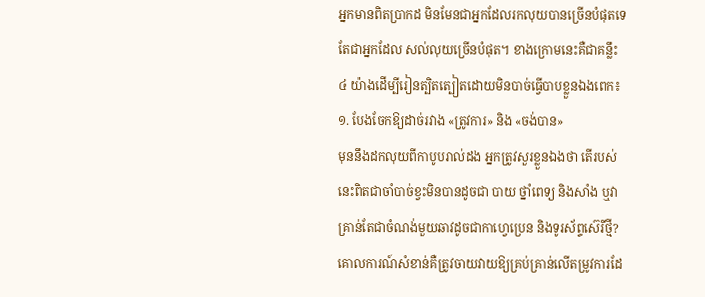អ្នកមានពិតប្រាកដ មិនមែនជាអ្នកដែលរកលុយបានច្រើនបំផុតទេ តែជាអ្នកដែល សល់លុយច្រើនបំផុត។ ខាងក្រោមនេះគឺជាគន្លឹះ ៤ យ៉ាងដើម្បីរៀនត្បិតត្បៀតដោយមិនបាច់ធ្វើបាបខ្លួនឯងពេក៖
១. បែងចែកឱ្យដាច់រវាង «ត្រូវការ» និង «ចង់បាន»
មុននឹងដកលុយពីកាបូបរាល់ដង អ្នកត្រូវសួរខ្លួនឯងថា តើរបស់នេះពិតជាចាំបាច់ខ្វះមិនបានដូចជា បាយ ថ្នាំពេទ្យ និងសាំង ឬវាគ្រាន់តែជាចំណង់មួយឆាវដូចជាកាហ្វេប្រេន និងទូរស័ព្ទស៊េរីថ្មី? គោលការណ៍សំខាន់គឺត្រូវចាយវាយឱ្យគ្រប់គ្រាន់លើតម្រូវការដែ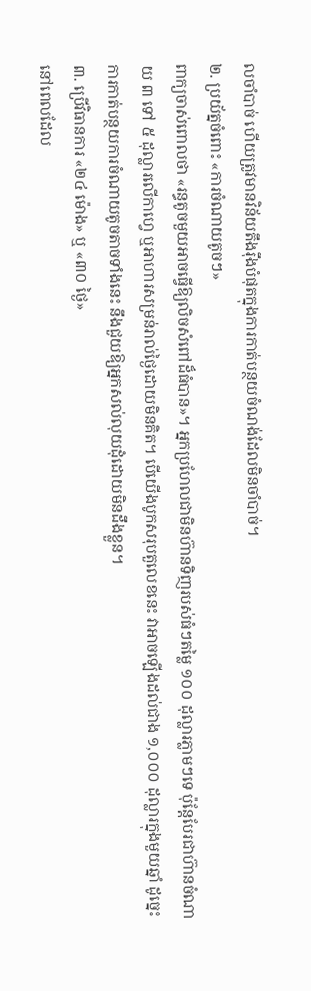លចាំបាច់ ហើយត្រូវមានវិន័យតឹងរ៉ឹងបំផុតក្នុងការកាត់បន្ថយចំណង់ដែលមិនចាំបាច់។
២. ប្រយ័ត្នចំពោះ «ការចំណាយតូចៗ»
ពាក្យចាស់ពោលថា «រន្ធតូចមួយអាចធ្វើឱ្យលិចសំពៅដ៏ធំបាន»។ អ្នកប្រហែលជាមិនហ៊ានទិញរបស់ធំៗតម្លៃ ១០០ ដុល្លារភ្លាមៗទេ ប៉ុន្តែបែរជាហ៊ានចំណាយ ៣ ទៅ ៥ ដុល្លារលើកាហ្វេ ឬអាហារសម្រន់រាល់ថ្ងៃដោយមិនគិត។ បើយើងបូកសរុបតួលេខនេះ វាអាចឡើងដល់ជាង ១,០០០ ដុល្លារក្នុងមួយឆ្នាំ ដូច្នេះការកាត់បន្ថយការចំណាយតូចតាចទាំងនេះ នឹងជួយឱ្យអ្នកសល់លុយដុំដោយមិនដឹងខ្លួន។
៣. ប្រើវិធានការ «២៤ ម៉ោង» ឬ «៣០ ថ្ងៃ»
នៅពេលដែល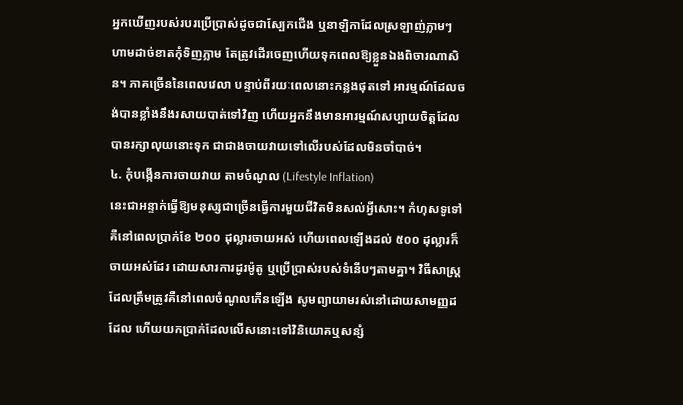អ្នកឃើញរបស់របរប្រើប្រាស់ដូចជាស្បែកជើង ឬនាឡិកាដែលស្រឡាញ់ភ្លាមៗ ហាមដាច់ខាតកុំទិញភ្លាម តែត្រូវដើរចេញហើយទុកពេលឱ្យខ្លួនឯងពិចារណាសិន។ ភាគច្រើននៃពេលវេលា បន្ទាប់ពីរយៈពេលនោះកន្លងផុតទៅ អារម្មណ៍ដែលចង់បានខ្លាំងនឹងរសាយបាត់ទៅវិញ ហើយអ្នកនឹងមានអារម្មណ៍សប្បាយចិត្តដែលបានរក្សាលុយនោះទុក ជាជាងចាយវាយទៅលើរបស់ដែលមិនចាំបាច់។
៤. កុំបង្កើនការចាយវាយ តាមចំណូល (Lifestyle Inflation)
នេះជាអន្ទាក់ធ្វើឱ្យមនុស្សជាច្រើនធ្វើការមួយជីវិតមិនសល់អ្វីសោះ។ កំហុសទូទៅគឺនៅពេលប្រាក់ខែ ២០០ ដុល្លារចាយអស់ ហើយពេលឡើងដល់ ៥០០ ដុល្លារក៏ចាយអស់ដែរ ដោយសារការដូរម៉ូតូ ឬប្រើប្រាស់របស់ទំនើបៗតាមគ្នា។ វិធីសាស្ត្រដែលត្រឹមត្រូវគឺនៅពេលចំណូលកើនឡើង សូមព្យាយាមរស់នៅដោយសាមញ្ញដដែល ហើយយកប្រាក់ដែលលើសនោះទៅវិនិយោគឬសន្សំ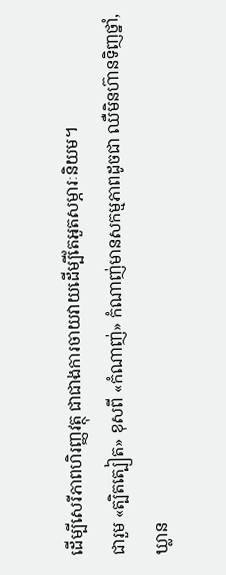ដើម្បីសេរីភាពហិរញ្ញវត្ថុ ជាជាងការចាយវាយដើម្បីតែអួតសម្ភារៈនិយម។
ជារួម «ត្បិតត្បៀត» ខុសពី «កំណាញ់» កំណាញ់មានសកម្មភាពដូចជា ឈឺមិនហ៊ានទិញថ្នាំ, ឃ្លាន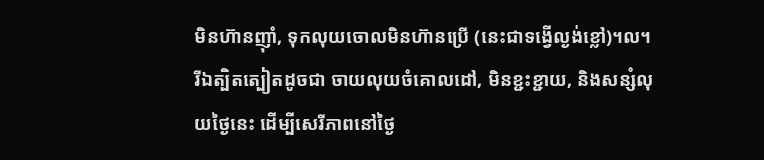មិនហ៊ានញ៉ាំ, ទុកលុយចោលមិនហ៊ានប្រើ (នេះជាទង្វើល្ងង់ខ្លៅ)។ល។ រីឯត្បិតត្បៀតដូចជា ចាយលុយចំគោលដៅ, មិនខ្ជះខ្ជាយ, និងសន្សំលុយថ្ងៃនេះ ដើម្បីសេរីភាពនៅថ្ងៃ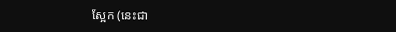ស្អែក (នេះជា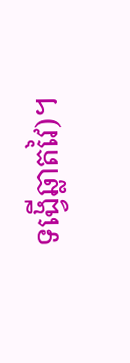ទង្វើឆ្លាតវៃ)។